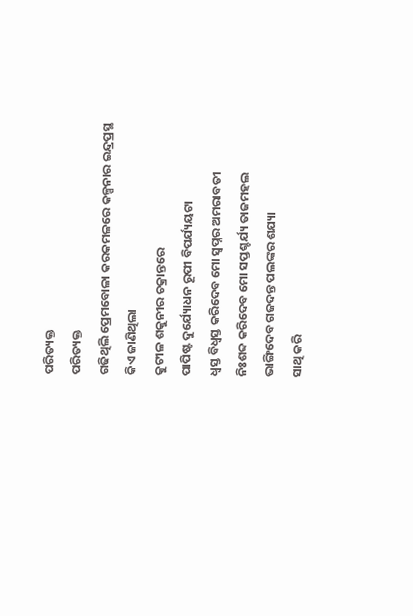ପରିତ୍ୟକ୍ତ
ପରିତ୍ୟକ୍ତ
ଗଢିଥିଲି ପ୍ରେମବୋଳା କରକମଳରେ କଳ୍ପନାର ଇନ୍ଦ୍ରପ୍ରସ୍ଥ
କିଏ ଜାଣିଥିଲା
କୁଟୀଳ ଶକୁନୀର ଚକ୍ରାନ୍ତରେ
ପାପିଷ୍ଟ ଦୁର୍ଯ୍ୟୋଧନ ରୂପୀ ବିପର୍ଯ୍ୟୟଟା
ଧ୍ୱସ୍ତ ବିଧ୍ୱସ୍ତ କରିଦେବ ମୋ ସ୍ୱପ୍ନର ଅମରାବତୀ
ନିଃଶବ୍ଦ କରିଦେବ ମୋ ସପ୍ତଶ୍ଚର୍ଯ୍ୟ ତାଜମହଲ
ଭାଙ୍ଗିଦେବ ଗଜଦନ୍ତ ପଲଙ୍କର ଶଯ୍ୟା
ସାଥି କରି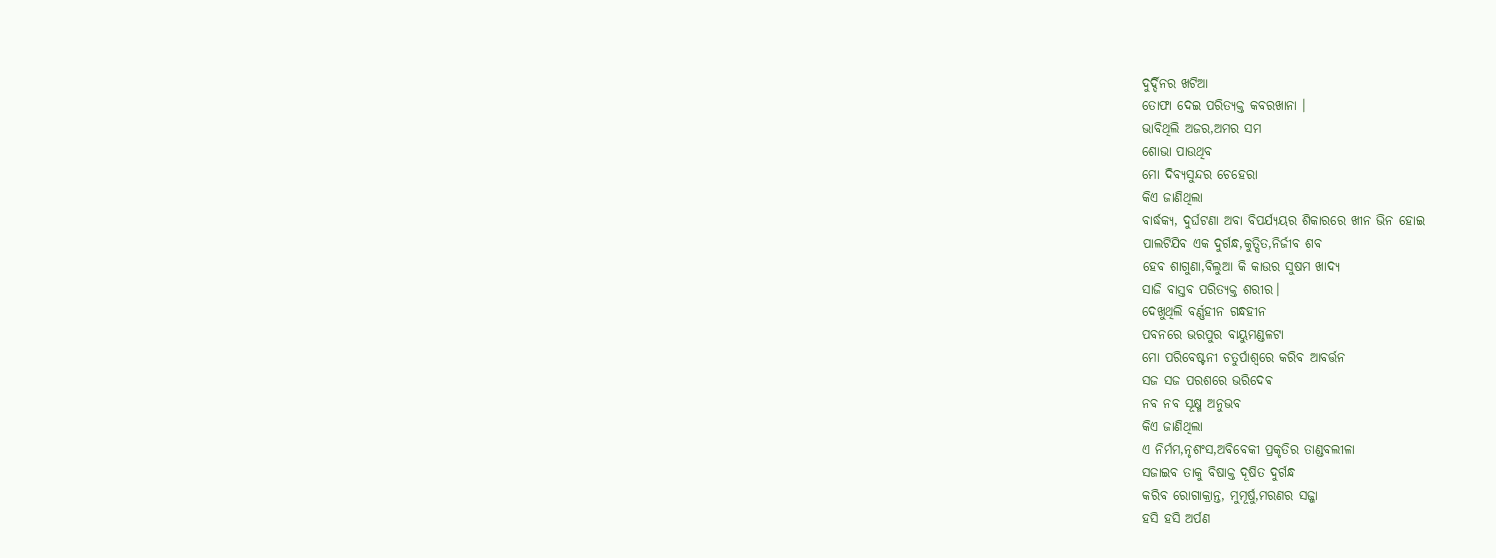ଦୁର୍ଦ୍ଦିନର ଖଟିଆ
ତୋଫା ଦେଇ ପରିତ୍ୟକ୍ତ କବରଖାନା ।
ଭାବିଥିଲି ଅଜର,ଅମର ସମ
ଶୋଭା ପାଉଥିବ
ମୋ ଦିବ୍ୟସୁନ୍ଦର ଚେହେରା
କିଏ ଜାଣିଥିଲା
ବାର୍ଦ୍ଧକ୍ୟ, ଦୁର୍ଘଟଣା ଅବା ବିପର୍ଯ୍ୟୟର ଶିକାରରେ ଖୀନ ଭିନ ହୋଇ
ପାଲଟିଯିବ ଏକ ଦୁର୍ଗନ୍ଧ,କୁତ୍ସିତ,ନିର୍ଜୀବ ଶବ
ହେବ ଶାଗୁଣା,ବିଲୁଆ କି କାଉର ସୁଷମ ଖାଦ୍ୟ
ସାଜି ବାସ୍ତବ ପରିତ୍ୟକ୍ତ ଶରୀର।
ଦେଖୁଥିଲି ବର୍ଣ୍ଣହୀନ ଗନ୍ଧହୀନ
ପବନରେ ଭରପୁର ବାୟୁମଣ୍ଡଳଟା
ମୋ ପରିବେଷ୍ଟନୀ ଚତୁର୍ପାଶ୍ୱରେ କରିବ ଆବର୍ତ୍ତନ
ସଜ ସଜ ପରଶରେ ଭରିଦେଵ
ନବ ନବ ସୂକ୍ଷ୍ମ ଅନୁଭବ
କିଏ ଜାଣିଥିଲା
ଏ ନିର୍ମମ,ନୃଶଂସ,ଅବିବେକୀ ପ୍ରକୃତିର ତାଣ୍ଡବଲୀଳା
ସଜାଇବ ତାକୁ ବିଷାକ୍ତ ଦୂଷିତ ଦୁର୍ଗନ୍ଧ
କରିବ ରୋଗାକ୍ରାନ୍ତ, ମୁମୂର୍ଷୁ,ମରଣର ସଜ୍ଜା
ହସି ହସି ଅର୍ପଣ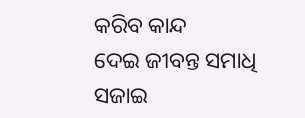କରିବ କାନ୍ଦ
ଦେଇ ଜୀବନ୍ତ ସମାଧି
ସଜାଇ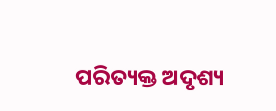ପରିତ୍ୟକ୍ତ ଅଦୃଶ୍ୟ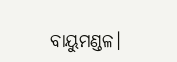ବାୟୁମଣ୍ଡଳ।